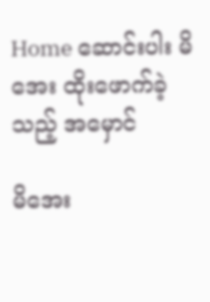Home ဆောင်းပါး မိအေး ထိုးဖောက်ခဲ့သည့် အမှောင်

မိအေး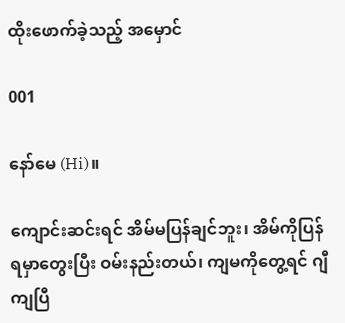ထိုးဖောက်ခဲ့သည့် အမှောင်

001

နော်မေ (Hi)။

ကျောင်းဆင်းရင် အိမ်မပြန်ချင်ဘူး၊ အိမ်ကိုပြန်ရမှာတွေးပြီး ဝမ်းနည်းတယ်၊ ကျမကိုတွေ့ရင် ဂျီကျပြီ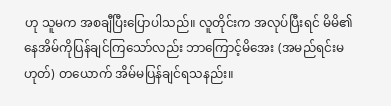ဟု သူမက အစချီပြီးပြောပါသည်။ လူတိုင်းက အလုပ်ပြီးရင် မိမိ၏နေအိမ်ကိုပြန်ချင်ကြသော်လည်း ဘာကြောင့်မိအေး (အမည်ရင်းမဟုတ်) တယောက် အိမ်မပြန်ချင်ရသနည်း။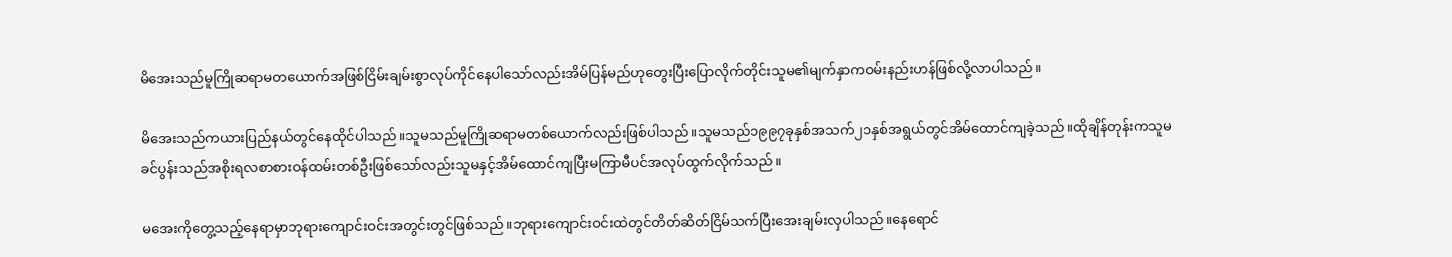မိအေးသည်မူကြိုဆရာမတယောက်အဖြစ်ငြိမ်းချမ်းစွာလုပ်ကိုင်နေပါသော်လည်းအိမ်ပြန်မည်ဟုတွေးပြီးပြောလိုက်တိုင်းသူမ၏မျက်နှာကဝမ်းနည်းဟန်ဖြစ်လို့လာပါသည်။

မိအေးသည်ကယားပြည်နယ်တွင်နေထိုင်ပါသည်။သူမသည်မူကြိုဆရာမတစ်ယောက်လည်းဖြစ်ပါသည်။သူမသည်၁၉၉၇ခုနှစ်အသက်၂၁နှစ်အရွယ်တွင်အိမ်ထောင်ကျခဲ့သည်။ထိုချိန်တုန်းကသူမခင်ပွန်းသည်အစိုးရလစာစားဝန်ထမ်းတစ်ဦးဖြစ်သော်လည်းသူမနှင့်အိမ်ထောင်ကျပြီးမကြာမီပင်အလုပ်ထွက်လိုက်သည်။

မအေးကိုတွေ့သည့်နေရာမှာဘုရားကျောင်းဝင်းအတွင်းတွင်ဖြစ်သည်။ဘုရားကျောင်းဝင်းထဲတွင်တိတ်ဆိတ်ငြိမ်သက်ပြီးအေးချမ်းလှပါသည်။နေရောင်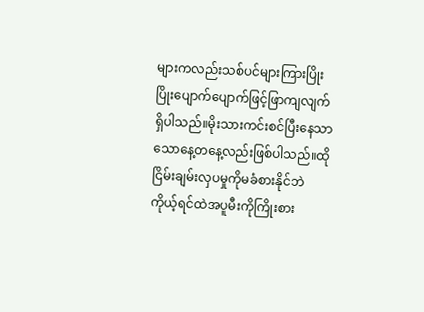များကလည်းသစ်ပင်များကြားပြိုးပြိုးပျောက်ပျောက်ဖြင့်ဖြာကျလျက်ရှိပါသည်။မိုးသားကင်းစင်ပြီးနေသာသောနေ့တနေ့လည်းဖြစ်ပါသည်။ထိုငြိမ်းချမ်းလှပမှုကိုမခံစားနိုင်ဘဲကိုယ့်ရင်ထဲအပူမီးကိုကြိုးစား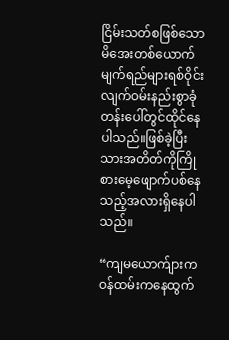ငြိမ်းသတ်စဖြစ်သောမိအေးတစ်ယောက်မျက်ရည်များရစ်ဝိုင်းလျက်ဝမ်းနည်းစွာခုံတန်းပေါ်တွင်ထိုင်နေပါသည်။ဖြစ်ခဲ့ပြီးသားအတိတ်ကိုကြိုစားမေ့ဖျောက်ပစ်နေသည့်အလားရှိနေပါသည်။

“ကျမယောက်ျားကဝန်ထမ်းကနေထွက်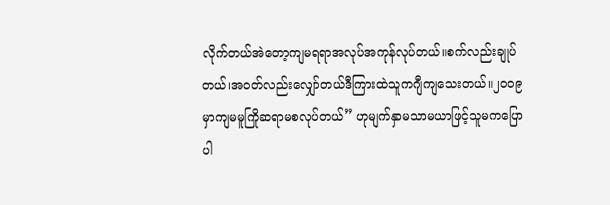လိုက်တယ်အဲတော့ကျမရရာအလုပ်အကုန်လုပ်တယ်။စက်လည်းချုပ်တယ်၊အဝတ်လည်းလျှော်တယ်ဒီကြားထဲသူကဂျီကျသေးတယ်။၂၀၀၉မှာကျမမူကြိုဆရာမစလုပ်တယ်” ဟုမျက်နှာမသာမယာဖြင့်သူမကပြောပါ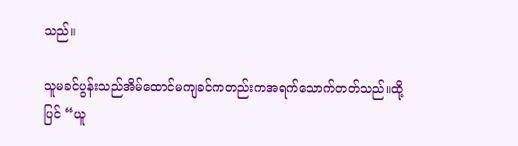သည်။

သူမခင်ပွန်းသည်အိမ်ထောင်မကျခင်ကတည်းကအရက်သောက်တတ်သည်။ထို့ပြင် “ယူ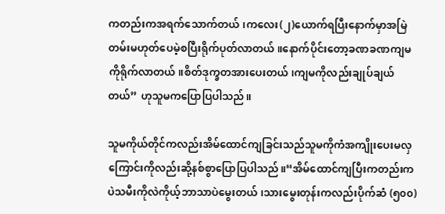ကတည်းကအရက်သောက်တယ်၊ကလေး(၂)ယောက်ရပြီးနောက်မှာအမြဲတမ်းမဟုတ်ပေမဲ့စပြီးရိုက်ပုတ်လာတယ်။နောက်ပိုင်းတော့ခဏခဏကျမကိုရိုက်လာတယ်။စိတ်ဒုက္ခတအားပေးတယ်၊ကျမကိုလည်းချုပ်ချယ်တယ်” ဟုသူမကပြောပြပါသည်။

သူမကိုယ်တိုင်ကလည်းအိမ်ထောင်ကျခြင်းသည်သူမကိုကံအကျိုးပေးမလှကြောင်းကိုလည်းဆို့နစ်စွာပြောပြပါသည်။“အိမ်ထောင်ကျပြီးကတည်းကပဲသမီးကိုလဲကိုယ့်ဘာသာပဲမွေးတယ်၊သားမွေးတုန်းကလည်းပိုက်ဆံ (၅၀၀)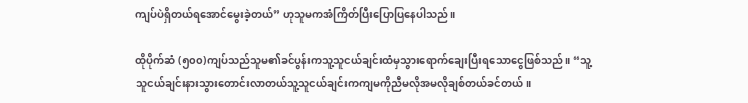ကျပ်ပဲရှိတယ်ရအောင်မွေးခဲ့တယ်” ဟုသူမကအံကြိတ်ပြီးပြောပြနေပါသည်။

ထိုပိုက်ဆံ (၅၀၀)ကျပ်သည်သူမ၏ခင်ပွန်းကသူ့သူငယ်ချင်းထံမှသွားရောက်ချေးပြီးရသောငွေဖြစ်သည်။ “သူ့သူငယ်ချင်းနားသွားတောင်းလာတယ်သူ့သူငယ်ချင်းကကျမကိုညီမလိုအမလိုချစ်တယ်ခင်တယ်။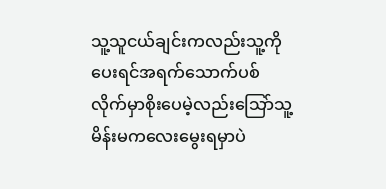သူ့သူငယ်ချင်းကလည်းသူ့ကိုပေးရင်အရက်သောက်ပစ်လိုက်မှာစိုးပေမဲ့လည်းသြော်သူ့မိန်းမကလေးမွေးရမှာပဲ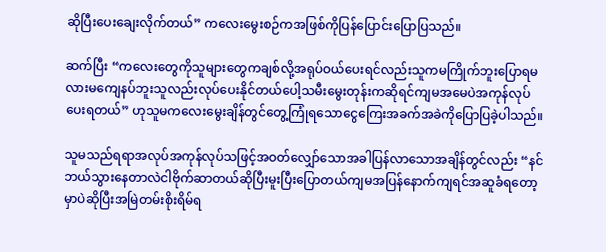ဆိုပြီးပေးချေးလိုက်တယ်” ကလေးမွေးစဉ်ကအဖြစ်ကိုပြန်ပြောင်းပြောပြသည်။

ဆက်ပြီး “ကလေးတွေကိုသူများတွေကချစ်လို့အရုပ်ဝယ်ပေးရင်လည်းသူကမကြိုက်ဘူးပြောရမလားမကျေနပ်ဘူးသူလည်းလုပ်ပေးနိုင်တယ်ပေါ့သမီးမွေးတုန်းကဆိုရင်ကျမအမေပဲအကုန်လုပ်ပေးရတယ်” ဟုသူမကလေးမွေးချိန်တွင်တွေ့ကြုံရသောငွေကြေးအခက်အခဲကိုပြောပြခဲ့ပါသည်။

သူမသည်ရရာအလုပ်အကုန်လုပ်သဖြင့်အဝတ်လျှော်သောအခါပြန်လာသောအချိန်တွင်လည်း “နင်ဘယ်သွားနေတာလဲငါဗိုက်ဆာတယ်ဆိုပြီးမူးပြီးပြောတယ်ကျမအပြန်နောက်ကျရင်အဆူခံရတော့မှာပဲဆိုပြီးအမြဲတမ်းစိုးရိမ်ရ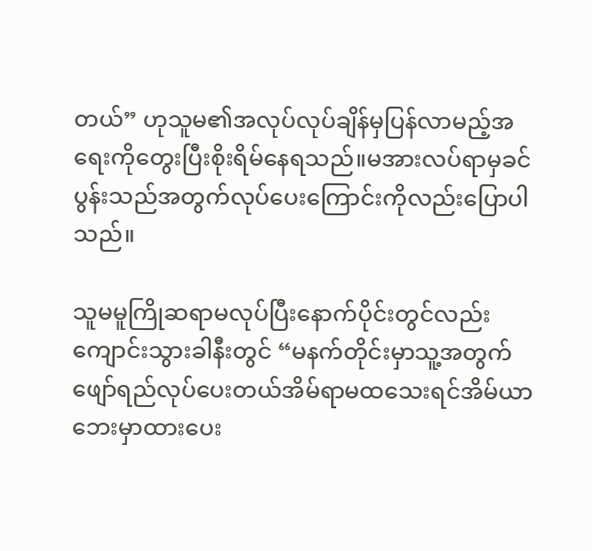တယ်” ဟုသူမ၏အလုပ်လုပ်ချိန်မှပြန်လာမည့်အရေးကိုတွေးပြီးစိုးရိမ်နေရသည်။မအားလပ်ရာမှခင်ပွန်းသည်အတွက်လုပ်ပေးကြောင်းကိုလည်းပြောပါသည်။

သူမမူကြိုဆရာမလုပ်ပြီးနောက်ပိုင်းတွင်လည်းကျောင်းသွားခါနီးတွင် “မနက်တိုင်းမှာသူ့အတွက်ဖျော်ရည်လုပ်ပေးတယ်အိမ်ရာမထသေးရင်အိမ်ယာဘေးမှာထားပေး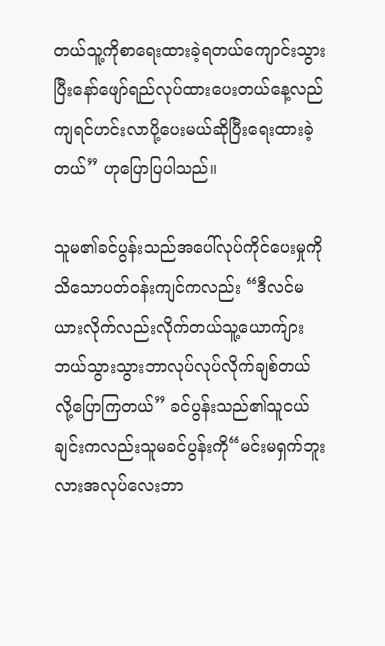တယ်သူ့ကိုစာရေးထားခဲ့ရတယ်ကျောင်းသွားပြီးနော်ဖျော်ရည်လုပ်ထားပေးတယ်နေ့လည်ကျရင်ဟင်းလာပို့ပေးမယ်ဆိုပြီးရေးထားခဲ့တယ်” ဟုပြောပြပါသည်။

သူမ၏ခင်ပွန်းသည်အပေါ်လုပ်ကိုင်ပေးမှုကိုသိသောပတ်ဝန်းကျင်ကလည်း “ဒီလင်မယားလိုက်လည်းလိုက်တယ်သူ့ယောက်ျားဘယ်သွားသွားဘာလုပ်လုပ်လိုက်ချစ်တယ်လို့ပြောကြတယ်” ခင်ပွန်းသည်၏သူငယ်ချင်းကလည်းသူမခင်ပွန်းကို“မင်းမရှက်ဘူးလားအလုပ်လေးဘာ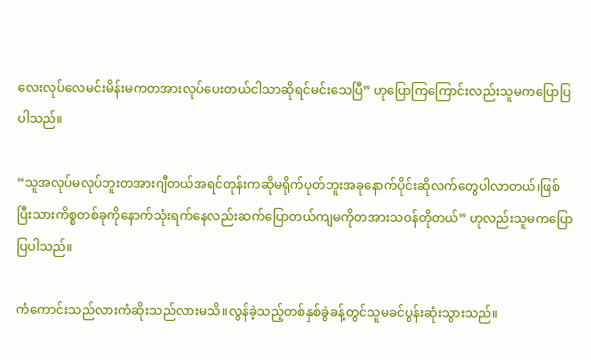လေးလုပ်လေမင်းမိန်းမကတအားလုပ်ပေးတယ်ငါသာဆိုရင်မင်းသေပြီ” ဟုပြောကြကြောင်းလည်းသူမကပြောပြပါသည်။

“သူအလုပ်မလုပ်ဘူးတအားဂျီတယ်အရင်တုန်းကဆိုမရိုက်ပုတ်ဘူးအခုနောက်ပိုင်းဆိုလက်တွေပါလာတယ်၊ဖြစ်ပြီးသားကိစ္စတစ်ခုကိုနောက်သုံးရက်နေလည်းဆက်ပြောတယ်ကျမကိုတအားသဝန်တိုတယ်” ဟုလည်းသူမကပြောပြပါသည်။

ကံကောင်းသည်လားကံဆိုးသည်လားမသိ။လွန်ခဲ့သည့်တစ်နှစ်ခွဲခန့်တွင်သူမခင်ပွန်းဆုံးသွားသည်။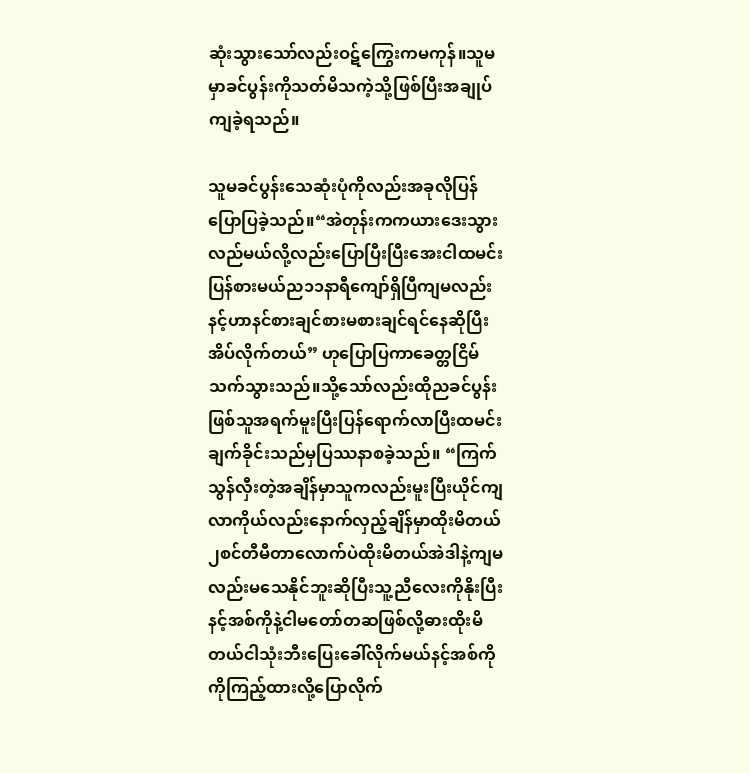ဆုံးသွားသော်လည်းဝဋ်ကြွေးကမကုန်။သူမမှာခင်ပွန်းကိုသတ်မိသကဲ့သို့ဖြစ်ပြီးအချုပ်ကျခဲ့ရသည်။

သူမခင်ပွန်းသေဆုံးပုံကိုလည်းအခုလိုပြန်ပြောပြခဲ့သည်။“အဲတုန်းကကယားဒေးသွားလည်မယ်လို့လည်းပြောပြီးပြီးအေးငါထမင်းပြန်စားမယ်ည၁၁နာရီကျော်ရှိပြီကျမလည်းနင့်ဟာနင်စားချင်စားမစားချင်ရင်နေဆိုပြီးအိပ်လိုက်တယ်” ဟုပြောပြကာခေတ္တငြိမ်သက်သွားသည်။သို့သော်လည်းထိုညခင်ပွန်းဖြစ်သူအရက်မူးပြီးပြန်ရောက်လာပြီးထမင်းချက်ခိုင်းသည်မှပြဿနာစခဲ့သည်။ “ကြက်သွန်လှီးတဲ့အချိန်မှာသူကလည်းမူးပြီးယိုင်ကျလာကိုယ်လည်းနောက်လှည့်ချိန်မှာထိုးမိတယ်၂စင်တီမီတာလောက်ပဲထိုးမိတယ်အဲဒါနဲ့ကျမလည်းမသေနိုင်ဘူးဆိုပြီးသူ့ညီလေးကိုနိုးပြီးနင့်အစ်ကိုနဲ့ငါမတော်တဆဖြစ်လို့ဓားထိုးမိတယ်ငါသုံးဘီးပြေးခေါ်လိုက်မယ်နင့်အစ်ကိုကိုကြည့်ထားလို့ပြောလိုက်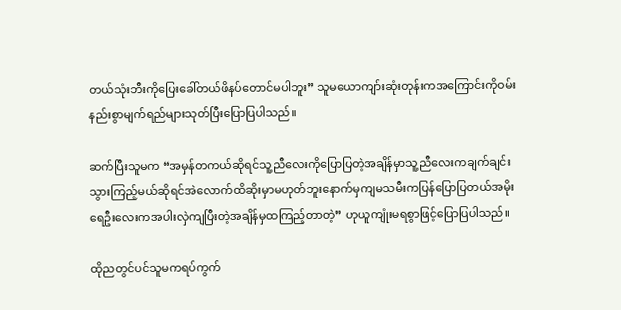တယ်သုံးဘီးကိုပြေးခေါ်တယ်ဖိနပ်တောင်မပါဘူး” သူမယောကျာ်းဆုံးတုန်းကအကြောင်းကိုဝမ်းနည်းစွာမျက်ရည်များသုတ်ပြီးပြောပြပါသည်။

ဆက်ပြီးသူမက “အမှန်တကယ်ဆိုရင်သူ့ညီလေးကိုပြောပြတဲ့အချိန်မှာသူ့ညီလေးကချက်ချင်းသွားကြည့်မယ်ဆိုရင်အဲလောက်ထိဆိုးမှာမဟုတ်ဘူးနောက်မှကျမသမီးကပြန်ပြောပြတယ်အမိုးရေဦးလေးကအပါးလှဲကျပြီးတဲ့အချိန်မှထကြည့်တာတဲ့” ဟုယူကျုံးမရစွာဖြင့်ပြောပြပါသည်။

ထိုညတွင်ပင်သူမကရပ်ကွက်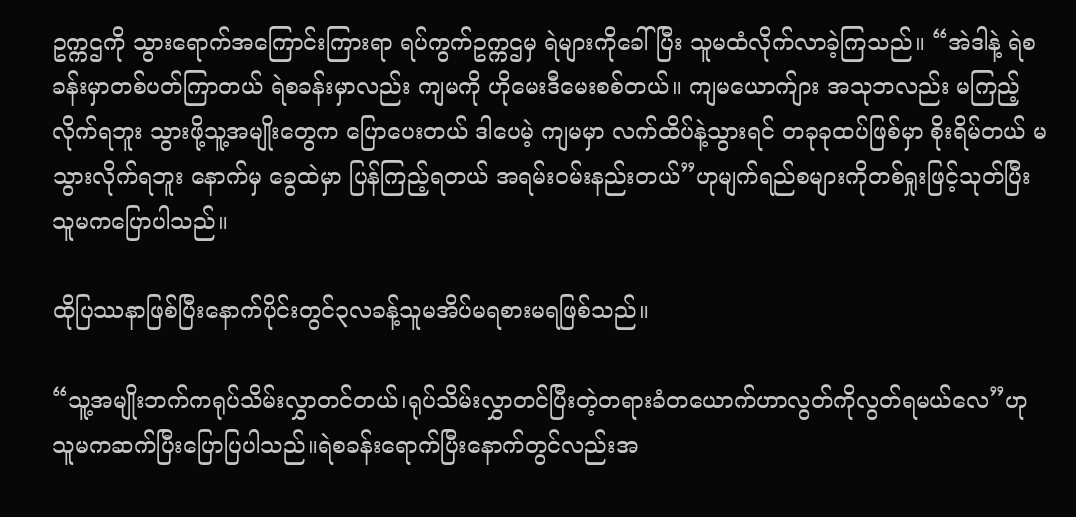ဥက္ကဌကို သွားရောက်အကြောင်းကြားရာ ရပ်ကွက်ဥက္ကဌမှ ရဲများကိုခေါ်ပြီး သူမထံလိုက်လာခဲ့ကြသည်။ “အဲဒါနဲ့ ရဲစခန်းမှာတစ်ပတ်ကြာတယ် ရဲစခန်းမှာလည်း ကျမကို ဟိုမေးဒီမေးစစ်တယ်။ ကျမယောက်ျား အသုဘလည်း မကြည့်လိုက်ရဘူး သွားဖို့သူ့အမျိုးတွေက ပြောပေးတယ် ဒါပေမဲ့ ကျမမှာ လက်ထိပ်နဲ့သွားရင် တခုခုထပ်ဖြစ်မှာ စိုးရိမ်တယ် မသွားလိုက်ရဘူး နောက်မှ ခွေထဲမှာ ပြန်ကြည့်ရတယ် အရမ်းဝမ်းနည်းတယ်”ဟုမျက်ရည်စများကိုတစ်ရှုးဖြင့်သုတ်ပြီးသူမကပြောပါသည်။

ထိုပြဿနာဖြစ်ပြီးနောက်ပိုင်းတွင်၃လခန့်သူမအိပ်မရစားမရဖြစ်သည်။

“သူ့အမျိုးဘက်ကရုပ်သိမ်းလွှာတင်တယ်၊ရုပ်သိမ်းလွှာတင်ပြီးတဲ့တရားခံတယောက်ဟာလွတ်ကိုလွတ်ရမယ်လေ”ဟုသူမကဆက်ပြီးပြောပြပါသည်။ရဲစခန်းရောက်ပြီးနောက်တွင်လည်းအ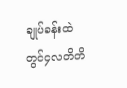ချုပ်ခန်းထဲတွင်၄လတိတိ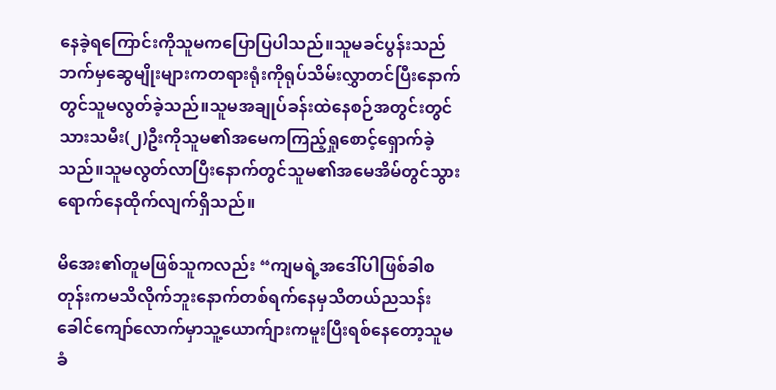နေခဲ့ရကြောင်းကိုသူမကပြောပြပါသည်။သူမခင်ပွန်းသည်ဘက်မှဆွေမျိုးများကတရားရုံးကိုရုပ်သိမ်းလွှာတင်ပြီးနောက်တွင်သူမလွတ်ခဲ့သည်။သူမအချုပ်ခန်းထဲနေစဉ်အတွင်းတွင်သားသမီး(၂)ဦးကိုသူမ၏အမေကကြည့်ရှုစောင့်ရှောက်ခဲ့သည်။သူမလွတ်လာပြီးနောက်တွင်သူမ၏အမေအိမ်တွင်သွားရောက်နေထိုက်လျက်ရှိသည်။

မိအေး၏တူမဖြစ်သူကလည်း “ကျမရဲ့အဒေါ်ပါဖြစ်ခါစတုန်းကမသိလိုက်ဘူးနောက်တစ်ရက်နေမှသိတယ်ညသန်းခေါင်ကျော်လောက်မှာသူ့ယောက်ျားကမူးပြီးရစ်နေတော့သူမခံ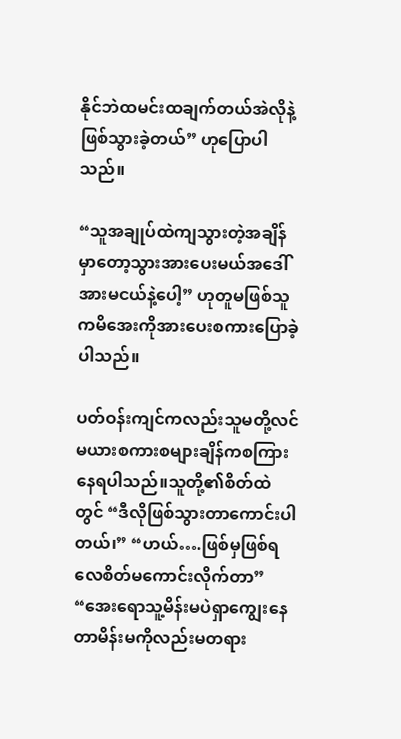နိုင်ဘဲထမင်းထချက်တယ်အဲလိုနဲ့ဖြစ်သွားခဲ့တယ်” ဟုပြောပါသည်။

“သူအချုပ်ထဲကျသွားတဲ့အချိန်မှာတော့သွားအားပေးမယ်အဒေါ်အားမငယ်နဲ့ပေါ့” ဟုတူမဖြစ်သူကမိအေးကိုအားပေးစကားပြောခဲ့ပါသည်။

ပတ်ဝန်းကျင်ကလည်းသူမတို့လင်မယားစကားစများချိန်ကစကြားနေရပါသည်။သူတို့၏စိတ်ထဲတွင် “ဒီလိုဖြစ်သွားတာကောင်းပါတယ်၊” “ဟယ်….ဖြစ်မှဖြစ်ရလေစိတ်မကောင်းလိုက်တာ” “အေးရောသူ့မိန်းမပဲရှာကျွေးနေတာမိန်းမကိုလည်းမတရား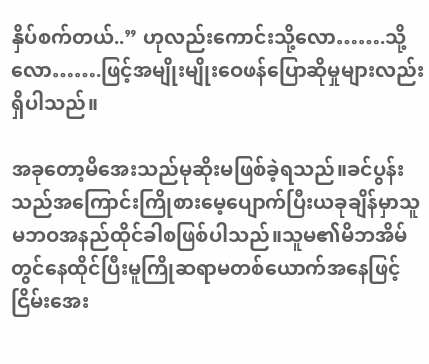နှိပ်စက်တယ်..” ဟုလည်းကောင်းသို့လော…….သို့လော…….ဖြင့်အမျိုးမျိုးဝေဖန်ပြောဆိုမှုများလည်းရှိပါသည်။

အခုတော့မိအေးသည်မုဆိုးမဖြစ်ခဲ့ရသည်။ခင်ပွန်းသည်အကြောင်းကြိုစားမေ့ပျောက်ပြီးယခုချိန်မှာသူမဘဝအနည်ထိုင်ခါစဖြစ်ပါသည်။သူမ၏မိဘအိမ်တွင်နေထိုင်ပြီးမူကြိုဆရာမတစ်ယောက်အနေဖြင့်ငြိမ်းအေး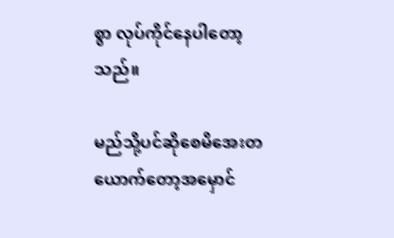စွာ လုပ်ကိုင်နေပါတော့သည်။

မည်သို့ပင်ဆိုစေမိအေးတယောက်တော့အမှောင်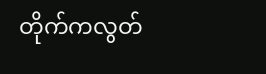တိုက်ကလွတ်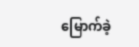မြောက်ခဲ့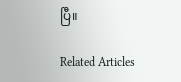ပြီ။

Related Articles